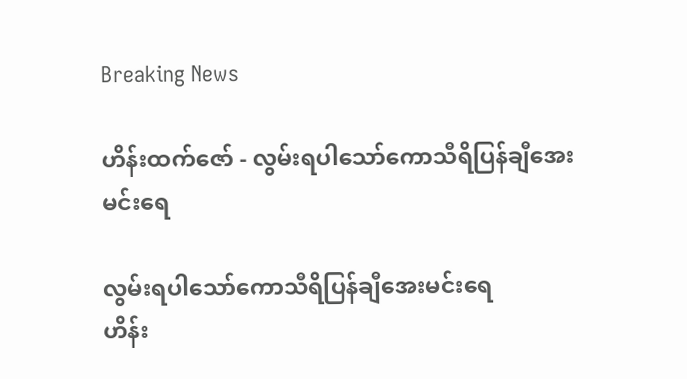Breaking News

ဟိန်းထက်ဇော် - လွမ်းရပါသော်ကောသီရိပြန်ချီအေးမင်းရေ

လွမ်းရပါသော်ကောသီရိပြန်ချီအေးမင်းရေ
ဟိန်း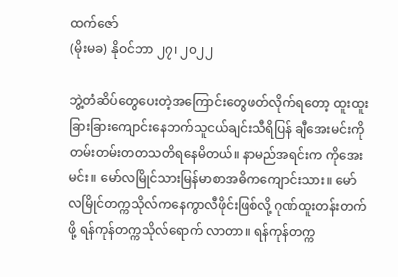ထက်ဇော်
(မိုးမခ) နိုဝင်ဘာ ၂၇၊ ၂၀၂၂

ဘွဲ့တံဆိပ်တွေပေးတဲ့အကြောင်းတွေဖတ်လိုက်ရတော့ ထူးထူးခြားခြားကျောင်းနေဘက်သူငယ်ချင်းသီရိပြန် ချီအေးမင်းကိုတမ်းတမ်းတတသတိရနေမိတယ်။ နာမည်အရင်းက ကိုအေးမင်း။ မော်လမြိုင်သားမြန်မာစာအဓိကကျောင်းသား။ မော်လမြိုင်တက္ကသိုလ်ကနေကွာလီဖိုင်းဖြစ်လို့ ဂုဏ်ထူးတန်းတက်ဖို့ ရန်ကုန်တက္ကသိုလ်ရောက် လာတာ။ ရန်ကုန်တက္က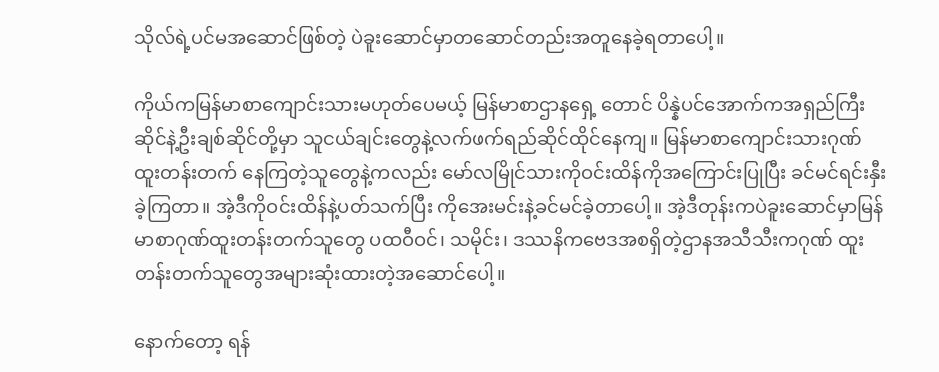သိုလ်ရဲ့ပင်မအဆောင်ဖြစ်တဲ့ ပဲခူးဆောင်မှာတဆောင်တည်းအတူနေခဲ့ရတာပေါ့။

ကိုယ်ကမြန်မာစာကျောင်းသားမဟုတ်ပေမယ့် မြန်မာစာဌာနရှေ့ တောင် ပိန္နဲပင်အောက်ကအရှည်ကြီးဆိုင်နဲ့ဦးချစ်ဆိုင်တို့မှာ သူငယ်ချင်းတွေနဲ့လက်ဖက်ရည်ဆိုင်ထိုင်နေကျ။ မြန်မာစာကျောင်းသားဂုဏ်ထူးတန်းတက် နေကြတဲ့သူတွေနဲ့ကလည်း မော်လမြိုင်သားကိုဝင်းထိန်ကိုအကြောင်းပြုပြီး ခင်မင်ရင်းနှီးခဲ့ကြတာ။ အဲ့ဒီကိုဝင်းထိန်နဲ့ပတ်သက်ပြီး ကိုအေးမင်းနဲ့ခင်မင်ခဲ့တာပေါ့။ အဲ့ဒီတုန်းကပဲခူးဆောင်မှာမြန်မာစာဂုဏ်ထူးတန်းတက်သူတွေ ပထဝီဝင်၊ သမိုင်း၊ ဒဿနိကဗေဒအစရှိတဲ့ဌာနအသီသီးကဂုဏ် ထူးတန်းတက်သူတွေအများဆုံးထားတဲ့အဆောင်ပေါ့။

နောက်တော့ ရန်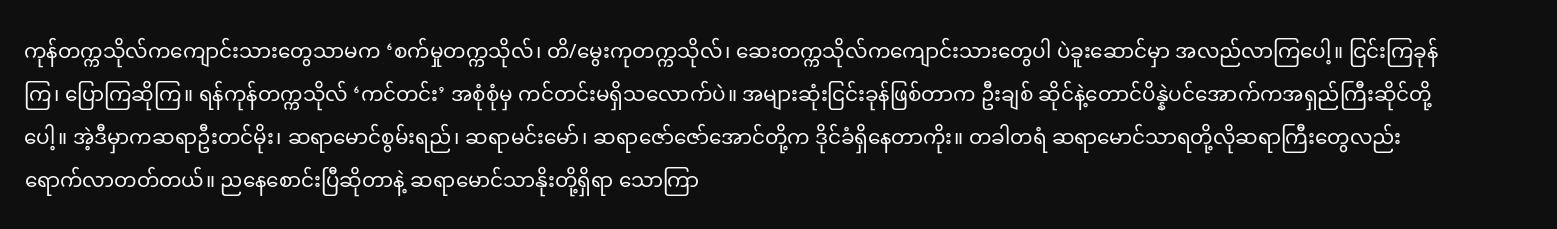ကုန်တက္ကသိုလ်ကကျောင်းသားတွေသာမက ‘စက်မှုတက္ကသိုလ်၊ တိ/မွေးကုတက္ကသိုလ်၊ ဆေးတက္ကသိုလ်ကကျောင်းသားတွေပါ ပဲခူးဆောင်မှာ အလည်လာကြပေါ့။ ငြင်းကြခုန်ကြ၊ ပြောကြဆိုကြ။ ရန်ကုန်တက္ကသိုလ် ‘ကင်တင်း’ အစုံစုံမှ ကင်တင်းမရှိသလောက်ပဲ။ အများဆုံးငြင်းခုန်ဖြစ်တာက ဦးချစ် ဆိုင်နဲ့တောင်ပိန္နဲပင်အောက်ကအရှည်ကြီးဆိုင်တို့ပေါ့။ အဲ့ဒီမှာကဆရာဦးတင်မိုး၊ ဆရာမောင်စွမ်းရည်၊ ဆရာမင်းမော်၊ ဆရာဇော်ဇော်အောင်တို့က ဒိုင်ခံရှိနေတာကိုး။ တခါတရံ ဆရာမောင်သာရတို့လိုဆရာကြီးတွေလည်း ရောက်လာတတ်တယ်။ ညနေစောင်းပြီဆိုတာနဲ့ ဆရာမောင်သာနိုးတို့ရှိရာ သောကြာ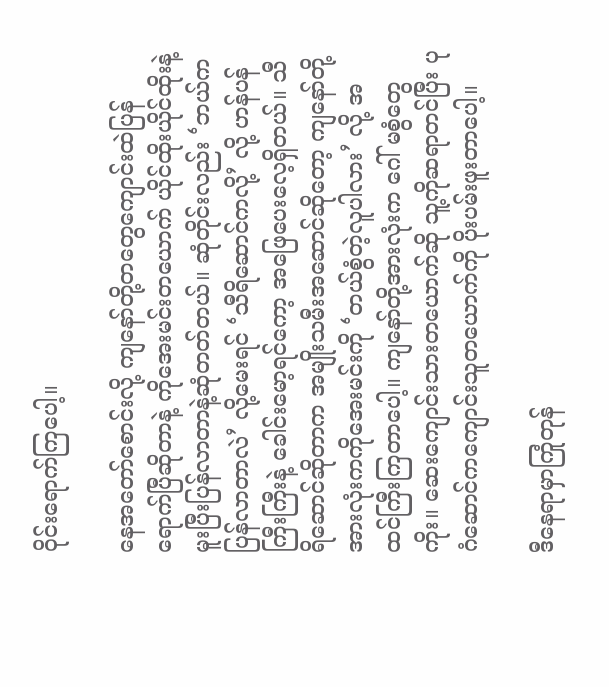ဝိုင်းရောက်ကြပေါ့။

နေအတော်စောင်းလို့ ကျနော်တို့တတွေကျောင်းထဲပြန်ရောက်ပြီဆိုတာနဲ့ ကိုအေးမင်းတယောက် ယိုင်ထိုးယိုင်ထိုးနဲ့ မူးပြီးပြန်လာတာနဲ့ဆုံတတ်တယ်။ ဆုံတိုင်းလည်း ‘ဘယ်ကပြန်လာတာလဲ’ လို့မေးရင် ‘သီရိဆောင်ကလို့’ လို့ ဟန်ပန်ကြီးကြီးနဲ့ ခေါင်းမော့ရင်ကော့ အဖြေပေးလေ့ရှိတယ်။ သီရိဆောင်ဆိုတာက အမျိုးသမီးအဆောင်ဆိုတော့ ကျနော်တို့အားလုံးကကိုအေးမင်းကို ‘တယ်စွံတဲ့လူပါလား’ လို့ အထင်ကြီးကြတာပေါ့။ ကျနော်တို့အားလုံးက ဂေါ် မစွံတွေကိုး။ ဆေးကျောင်းသားတယောက်ဆို သူ့ကိုဆရာတင်ပြီး ပုဂံဆောင်ကကျောင်းသူတယောက်ကို ပိုးပမ်းဖူးတာပေါ့။

ဒီနေရာမှာကြုံတုန်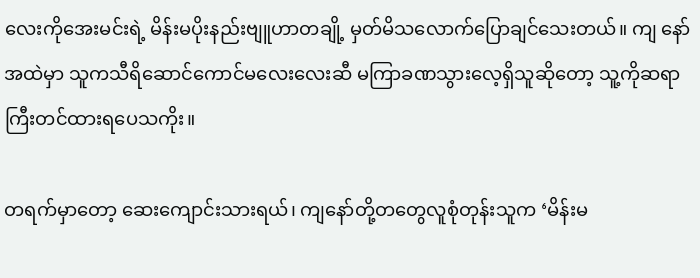လေးကိုအေးမင်းရဲ့ မိန်းမပိုးနည်းဗျူဟာတချို့ မှတ်မိသလောက်ပြောချင်သေးတယ်။ ကျ နော်အထဲမှာ သူကသီရိဆောင်ကောင်မလေးလေးဆီ မကြာခဏသွားလေ့ရှိသူဆိုတော့ သူ့ကိုဆရာကြီးတင်ထားရပေသကိုး။

တရက်မှာတော့ ဆေးကျောင်းသားရယ်၊ ကျနော်တို့တတွေလူစုံတုန်းသူက ‘မိန်းမ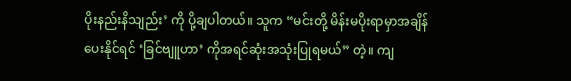ပိုးနည်းနိသျည်း’ ကို ပို့ချပါတယ်။ သူက “မင်းတို့ မိန်းမပိုးရာမှာအချိန်ပေးနိုင်ရင် ‘ခြင်ဗျူဟာ’ ကိုအရင်ဆုံးအသုံးပြုရမယ်” တဲ့။ ကျ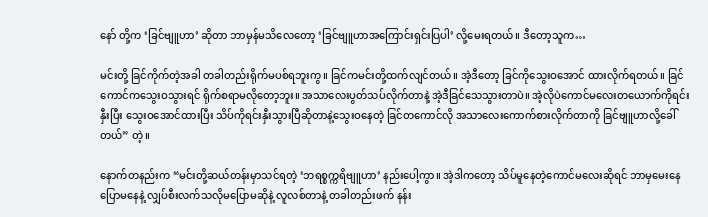နော် တို့က ‘ခြင်ဗျူဟာ’ ဆိုတာ ဘာမှန်မသိလေတော့ ‘ခြင်ဗျူဟာအကြောင်းရှင်းပြပါ’ လို့မေးရတယ်။ ဒီတော့သူက…

မင်းတို့ ခြင်ကိုက်တဲ့အခါ တခါတည်းရိုက်မပစ်ရဘူးကွ။ ခြင်ကမင်းတို့ထက်လျင်တယ်။ အဲ့ဒီတော့ ခြင်ကိုသွေးဝအောင် ထားလိုက်ရတယ်။ ခြင်ကောင်ကသွေးဝသွားရင် ရိုက်စရာမလိုတော့ဘူး။ အသာလေးပွတ်သပ်လိုက်တာနဲ့ အဲ့ဒီခြင်သေသွားတာပဲ။ အဲ့လိုပဲကောင်မလေးတယောက်ကိုရင်းနှီးပြီး သွေးဝအောင်ထားပြီး သိပ်ကိုရင်းနှီးသွားပြီဆိုတာနဲ့သွေးဝနေတဲ့ ခြင်တကောင်လို အသာလေးကောက်စားလိုက်တာကို ခြင်ဗျူဟာလို့ခေါ်တယ်” တဲ့။

နောက်တနည်းက “မင်းတို့ဆယ်တန်းမှာသင်ရတဲ့ ‘ဘရစ္စက္ကရိဗျူဟာ’ နည်းပေါ့ကွာ။ အဲ့ဒါကတော့ သိပ်မူနေတဲ့ကောင်မလေးဆိုရင် ဘာမှမေးနေပြောမနေနဲ့ လျှပ်စီးလက်သလိုမပြောမဆိုနဲ့ လူလစ်တာနဲ့ တခါတည်းဖက် နန်း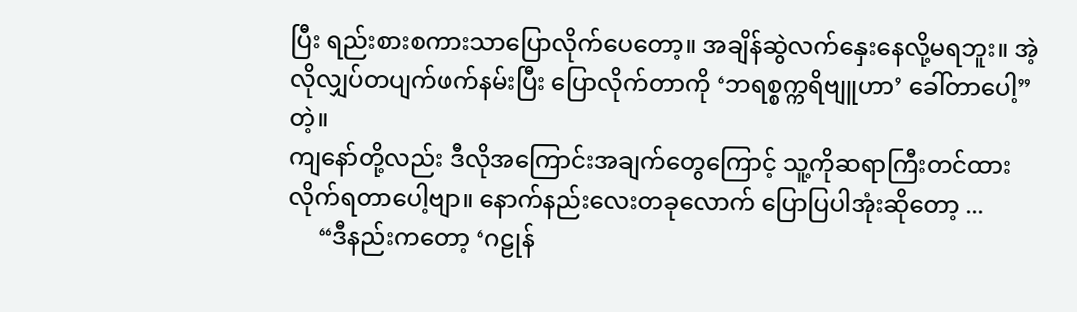ပြီး ရည်းစားစကားသာပြောလိုက်ပေတော့။ အချိန်ဆွဲလက်နှေးနေလို့မရဘူး။ အဲ့လိုလျှပ်တပျက်ဖက်နမ်းပြီး ပြောလိုက်တာကို ‘ဘရစ္စက္ကရိဗျူဟာ’ ခေါ်တာပေါ့” တဲ့။
ကျနော်တို့လည်း ဒီလိုအကြောင်းအချက်တွေကြောင့် သူ့ကိုဆရာကြီးတင်ထားလိုက်ရတာပေါ့ဗျာ။ နောက်နည်းလေးတခုလောက် ပြောပြပါအုံးဆိုတော့ ...
     “ဒီနည်းကတော့ ‘ဂဠုန်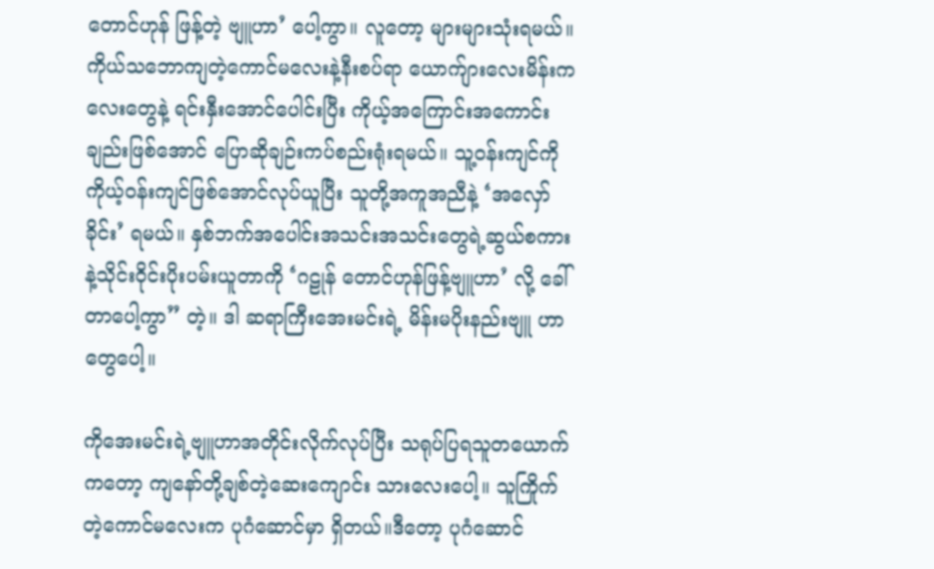တောင်ဟုန် ဖြန့်တဲ့ ဗျူဟာ’ ပေါ့ကွာ။ လူတော့ များများသုံးရမယ်။ ကိုယ်သဘောကျတဲ့ကောင်မလေးနဲ့နီးစပ်ရာ ယောက်ျားလေးမိန်းကလေးတွေနဲ့ ရင်းနှီးအောင်ပေါင်းပြီး ကိုယ့်အကြောင်းအကောင်းချည်းဖြစ်အောင် ပြောဆိုချဉ်းကပ်စည်းရုံးရမယ်။ သူ့ဝန်းကျင်ကိုကိုယ့်ဝန်းကျင်ဖြစ်အောင်လုပ်ယူပြီး သူတို့အကူအညီနဲ့ ‘အလှော်ခိုင်း’ ရမယ်။ နှစ်ဘက်အပေါင်းအသင်းအသင်းတွေရဲ့ဆွယ်စကားနဲ့သိုင်းဝိုင်းပိုးပမ်းယူတာကို ‘ဂဠုန် တောင်ဟုန်ဖြန့်ဗျူဟာ’ လို့ ခေါ်တာပေါ့ကွာ” တဲ့။ ဒါ ဆရာကြီးအေးမင်းရဲ့ မိန်းမပိုးနည်းဗျူ ဟာတွေပေါ့။

ကိုအေးမင်းရဲ့ဗျူဟာအတိုင်းလိုက်လုပ်ပြီး သရုပ်ပြရသူတယောက်ကတော့ ကျနော်တို့ချစ်တဲ့ဆေးကျောင်း သားလေးပေါ့။ သူကြိုက်တဲ့ကောင်မလေးက ပုဂံဆောင်မှာ ရှိတယ်။ဒီတော့ ပုဂံဆောင်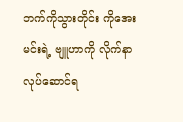ဘက်ကိုသွားတိုင်း ကိုအေးမင်းရဲ့ ဗျူဟာကို လိုက်နာလုပ်ဆောင်ရ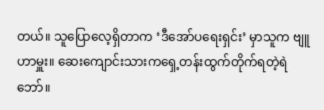တယ်။ သူပြောလေ့ရှိတာက ‘ဒီအော်ပရေးရှင်း’ မှာသူက ဗျူဟာမှူး။ ဆေးကျောင်းသားကရှေ့တန်းထွက်တိုက်ရတဲ့ရဲဘော်။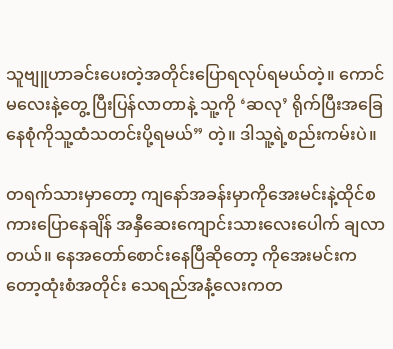သူဗျူဟာခင်းပေးတဲ့အတိုင်းပြောရလုပ်ရမယ်တဲ့။ ကောင်မလေးနဲ့တွေ့ ပြီးပြန်လာတာနဲ့ သူ့ကို ‘ဆလု’ ရိုက်ပြီးအခြေနေစုံကိုသူ့ထံသတင်းပို့ရမယ်” တဲ့။ ဒါသူ့ရဲ့စည်းကမ်းပဲ။

တရက်သားမှာတော့ ကျနော်အခန်းမှာကိုအေးမင်းနဲ့ထိုင်စကားပြောနေချိန် အနှီဆေးကျောင်းသားလေးပေါက် ချလာတယ်။ နေအတော်စောင်းနေပြီဆိုတော့ ကိုအေးမင်းကတော့ထုံးစံအတိုင်း သေရည်အနံ့လေးကတ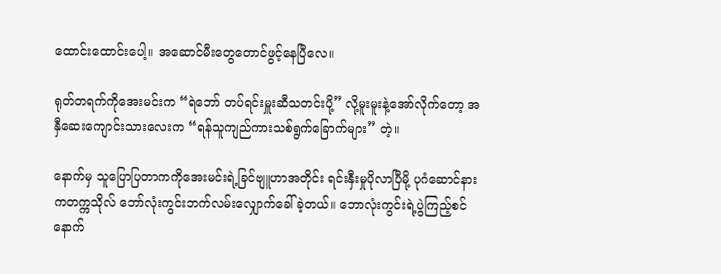ထောင်းထောင်းပေါ့။ အဆောင်မီးတွေတောင်ဖွင့်နေပြီလေ။

ရုတ်တရက်ကိုအေးမင်းက “ရဲဘော် တပ်ရင်းမှူးဆီသတင်းပို့” လို့မူးမူးနဲ့အော်လိုက်တော့ အနှီဆေးကျောင်းသားလေးက “ရန်သူကျည်ကားသစ်ရွက်ခြောက်များ” တဲ့။

နောက်မှ သူပြောပြတာကကိုအေးမင်းရဲ့ခြင်ဗျူဟာအတိုင်း ရင်းနှီးမှုပိုလာပြီမို့ ပုဂံဆောင်နားကတက္ကသိုလ် ဘော်လုံးကွင်းဘက်လမ်းလျှောက်ခေါ်ခဲ့တယ်။ ဘောလုံးကွင်းရဲ့ပွဲကြည့်စင်နောက်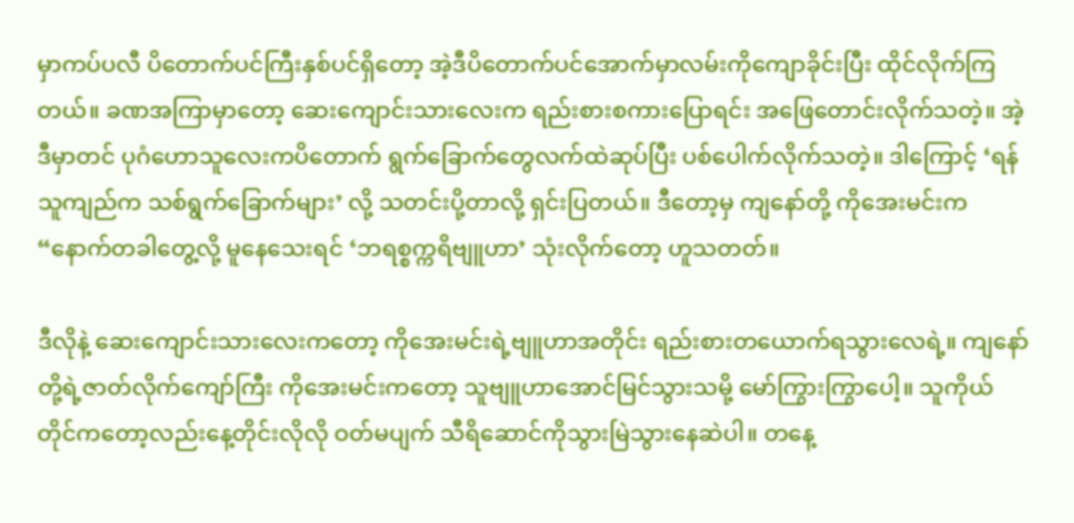မှာကပ်ပလီ ပိတောက်ပင်ကြီးနှစ်ပင်ရှိတော့ အဲ့ဒီပိတောက်ပင်အောက်မှာလမ်းကိုကျောခိုင်းပြီး ထိုင်လိုက်ကြတယ်။ ခဏအကြာမှာတော့ ဆေးကျောင်းသားလေးက ရည်းစားစကားပြောရင်း အဖြေတောင်းလိုက်သတဲ့။ အဲ့ဒီမှာတင် ပုဂံဟောသူလေးကပိတောက် ရွက်ခြောက်တွေလက်ထဲဆုပ်ပြီး ပစ်ပေါက်လိုက်သတဲ့။ ဒါကြောင့် ‘ရန်သူကျည်က သစ်ရွက်ခြောက်များ’ လို့ သတင်းပို့တာလို့ ရှင်းပြတယ်။ ဒီတော့မှ ကျနော်တို့ ကိုအေးမင်းက “နောက်တခါတွေ့လို့ မူနေသေးရင် ‘ဘရစ္စက္ကရိဗျူဟာ’ သုံးလိုက်တော့ ဟူသတတ်။

ဒီလိုနဲ့ ဆေးကျောင်းသားလေးကတော့ ကိုအေးမင်းရဲ့ဗျူဟာအတိုင်း ရည်းစားတယောက်ရသွားလေရဲ့။ ကျနော်တို့ရဲ့ဇာတ်လိုက်ကျော်ကြီး ကိုအေးမင်းကတော့ သူဗျူဟာအောင်မြင်သွားသမို့ မော်ကြွားကြွာပေါ့။ သူကိုယ် တိုင်ကတော့လည်းနေ့တိုင်းလိုလို ဝတ်မပျက် သီရိဆောင်ကိုသွားမြဲသွားနေဆဲပါ။ တနေ့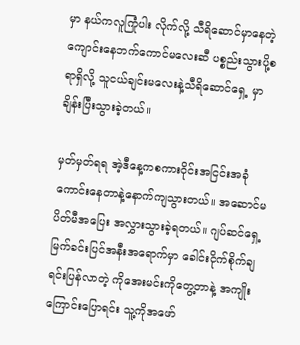မှာ နယ်ကလူကြုံပါး လိုက်လို့ သီရိဆောင်မှာနေတဲ့ ကျောင်းနေဘက်ကောင်မလေးဆီ ပစ္စည်းသွားပို့စရာရှိလို့ သူငယ်ချင်းမလေးနဲ့သီရိဆောင်ရှေ့ မှာချိန်းပြီးသွားခဲ့တယ်။

မှတ်မှတ်ရရ အဲ့ဒီနေ့ကစကားဝိုင်းအငြင်းအခုံကောင်းနေတာနဲ့နောက်ကျသွားတယ်။ အဆောင်မပိတ်မီအပြေး အလွှားသွားခဲ့ရတယ်။ ဂျပ်ဆင်ရှေ့မြက်ခင်းပြင်အနီးအရောက်မှာ ခေါင်းငိုက်စိုက်ချရင်းပြန်လာတဲ့ ကိုအေးမင်းကိုတွေ့တာနဲ့ အကျိုးကြောင်းပြောရင်း သူ့ကိုအဖော်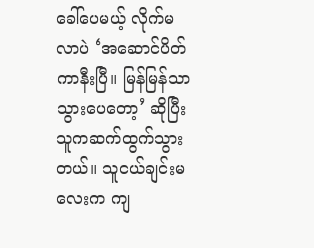ခေါ်ပေမယ့် လိုက်မလာပဲ ‘အဆောင်ပိတ်ကာနီးပြီ။ မြန်မြန်သာသွားပေတော့’ ဆိုပြီးသူကဆက်ထွက်သွားတယ်။ သူငယ်ချင်းမလေးက ကျ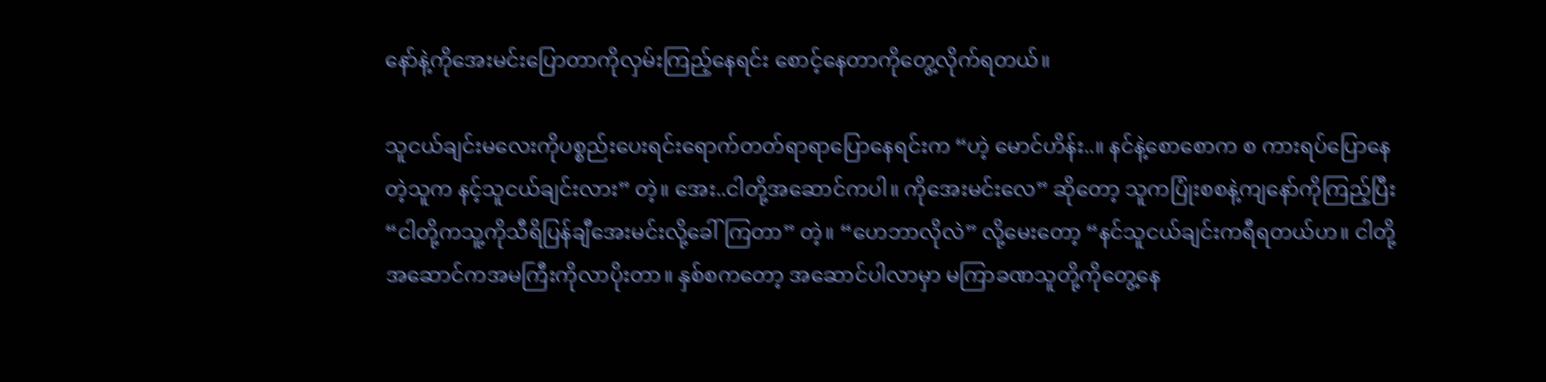နော်နဲ့ကိုအေးမင်းပြောတာကိုလှမ်းကြည့်နေရင်း စောင့်နေတာကိုတွေ့လိုက်ရတယ်။

သူငယ်ချင်းမလေးကိုပစ္စည်းပေးရင်းရောက်တတ်ရာရာပြောနေရင်းက “ဟဲ့ မောင်ဟိန်း..။ နင်နဲ့စောစောက စ ကားရပ်ပြောနေတဲ့သူက နင့်သူငယ်ချင်းလား” တဲ့။ အေး..ငါတို့အဆောင်ကပါ။ ကိုအေးမင်းလေ” ဆိုတော့ သူကပြုံးစစနဲ့ကျနော်ကိုကြည့်ပြီး “ငါတို့ကသူ့ကိုသီရိပြန်ချီအေးမင်းလို့ခေါ်ကြတာ” တဲ့။ “ဟေဘာလိုလဲ” လို့မေးတော့ “နင်သူငယ်ချင်းကရီရတယ်ဟ။ ငါတို့အဆောင်ကအမကြီးကိုလာပိုးတာ။ နှစ်စကတော့ အဆောင်ပါလာမှာ မကြာခဏသူတို့ကိုတွေ့နေ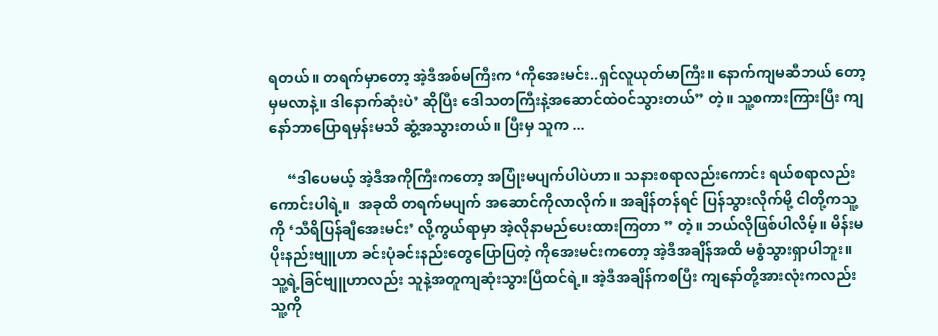ရတယ်။ တရက်မှာတော့ အဲ့ဒီအစ်မကြီးက ‘ကိုအေးမင်း..ရှင်လူယုတ်မာကြီး။ နောက်ကျမဆီဘယ် တော့မှမလာနဲ့။ ဒါနောက်ဆုံးပဲ’ ဆိုပြီး ဒေါသတကြီးနဲ့အဆောင်ထဲဝင်သွားတယ်” တဲ့။ သူ့စကားကြားပြီး ကျ နော်ဘာပြောရမှန်းမသိ ဆွံ့အသွားတယ်။ ပြီးမှ သူက ...

     “ဒါပေမယ့် အဲ့ဒီအကိုကြီးကတော့ အပြုံးမပျက်ပါပဲဟာ။ သနားစရာလည်းကောင်း ရယ်စရာလည်းကောင်းပါရဲ့။  အခုထိ တရက်မပျက် အဆောင်ကိုလာလိုက်။ အချိန်တန်ရင် ပြန်သွားလိုက်မို့ ငါတို့ကသူ့ကို ‘သီရိပြန်ချီအေးမင်း’ လို့ကွယ်ရာမှာ အဲ့လိုနာမည်ပေးထားကြတာ ” တဲ့။ ဘယ်လိုဖြစ်ပါလိမ့်။ မိန်းမပိုးနည်းဗျူဟာ ခင်းပုံခင်းနည်းတွေပြောပြတဲ့ ကိုအေးမင်းကတော့ အဲ့ဒီအချိန်အထိ မစွံသွားရှာပါဘူး။ သူ့ရဲ့ခြင်ဗျူဟာလည်း သူနဲ့အတူကျဆုံးသွားပြီထင်ရဲ့။ အဲ့ဒီအချိန်ကစပြီး ကျနော်တို့အားလုံးကလည်း သူ့ကို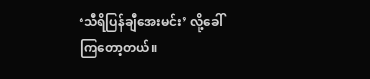‘သီရိပြန်ချီအေးမင်း’ လို့ခေါ်ကြတော့တယ်။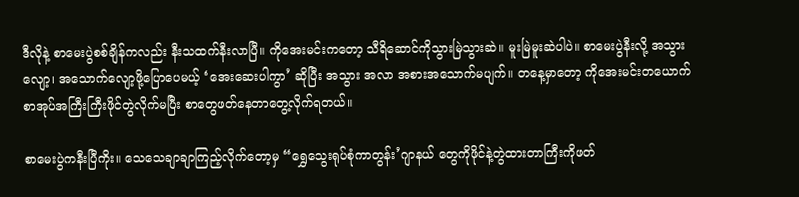ဒီလိုနဲ့ စာမေးပွဲစစ်ချိန်ကလည်း နီးသထက်နီးလာပြီ။ ကိုအေးမင်းကတော့ သီရိဆောင်ကိုသွားမြဲသွားဆဲ။ မူးမြဲမူးဆဲပါပဲ။ စာမေးပွဲနီးလို့ အသွားလျော့၊ အသောက်လျော့ဖို့ပြောပေမယ့် ‘အေးဆေးပါကွာ’ ဆိုပြီး အသွား အလာ အစားအသောက်မပျက်။ တနေ့မှာတော့ ကိုအေးမင်းတယောက် စာအုပ်အကြီးကြီးဖိုင်တွဲလိုက်မပြီး စာတွေဖတ်နေတာတွေ့လိုက်ရတယ်။

စာမေးပွဲကနီးပြီကိုး။ သေသေချာချာကြည့်လိုက်တော့မှ “ရွှေသွေးရုပ်စုံကာတွန်း’ဂျာနယ် တွေကိုဖိုင်နဲ့တွဲထားတာကြီးကိုဖတ်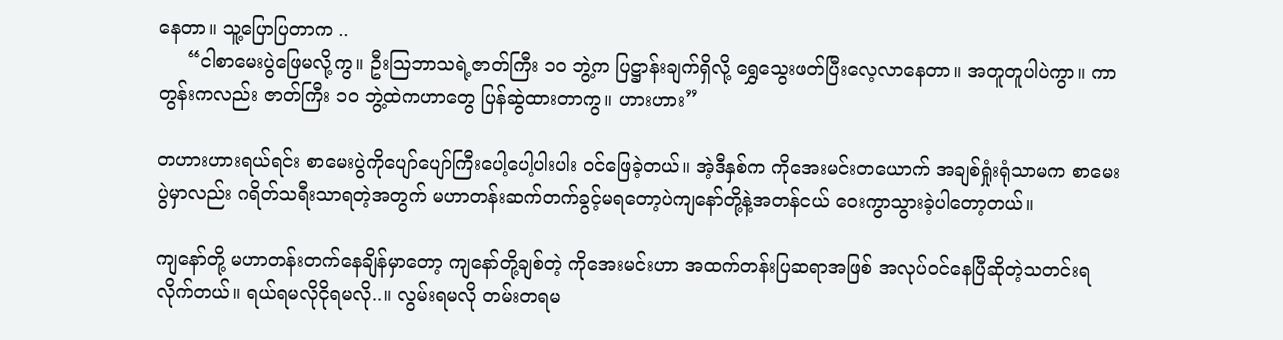နေတာ။ သူ့ပြောပြတာက ..
     “ငါစာမေးပွဲဖြေမလို့ကွ။ ဦးဩဘာသရဲ့ဇာတ်ကြီး ၁၀ ဘွဲ့က ပြဋ္ဌာန်းချက်ရှိလို့ ရွှေသွေးဖတ်ပြီးလေ့လာနေတာ။ အတူတူပါပဲကွာ။ ကာတွန်းကလည်း ဇာတ်ကြီး ၁၀ ဘွဲ့ထဲကဟာတွေ ပြန်ဆွဲထားတာကွ။ ဟားဟား”

တဟားဟားရယ်ရင်း စာမေးပွဲကိုပျော်ပျော်ကြီးပေါ့ပေါ့ပါးပါး ဝင်ဖြေခဲ့တယ်။ အဲ့ဒီနှစ်က ကိုအေးမင်းတယောက် အချစ်ရှုံးရုံသာမက စာမေးပွဲမှာလည်း ဂရိတ်သရီးသာရတဲ့အတွက် မဟာတန်းဆက်တက်ခွင့်မရတော့ပဲကျနော်တို့နဲ့အတန်ငယ် ဝေးကွာသွားခဲ့ပါတော့တယ်။

ကျနော်တို့ မဟာတန်းတက်နေချိန်မှာတော့ ကျနော်တို့ချစ်တဲ့ ကိုအေးမင်းဟာ အထက်တန်းပြဆရာအဖြစ် အလုပ်ဝင်နေပြီဆိုတဲ့သတင်းရလိုက်တယ်။ ရယ်ရမလိုငိုရမလို..။ လွမ်းရမလို တမ်းတရမ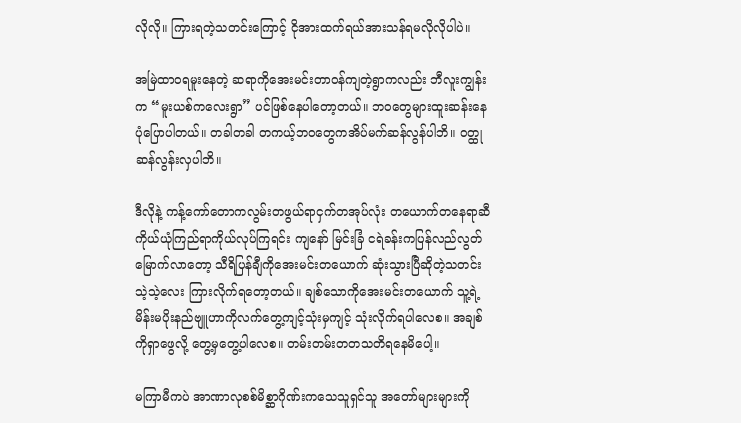လိုလို။ ကြားရတဲ့သတင်းကြောင့် ငိုအားထက်ရယ်အားသန်ရမလိုလိုပါပဲ။

အမြဲထာဝရမူးနေတဲ့ ဆရာကိုအေးမင်းတာဝန်ကျတဲ့ရွာကလည်း ဘီလူးကျွန်းက “မူးယစ်ကလေးရွာ” ပင်ဖြစ်နေပါတော့တယ်။ ဘဝတွေများထူးဆန်းနေပုံပြောပါတယ်။ တခါတခါ တကယ့်ဘဝတွေကအိပ်မက်ဆန်လွန်ပါဘိ။ ဝတ္ထုဆန်လွန်းလှပါဘိ။

ဒီလိုနဲ့ ကန့်ကော်တောကလွမ်းတဖွယ်ရာငှက်တအုပ်လုံး တယောက်တနေရာဆီ ကိုယ်ယုံကြည်ရာကိုယ်လုပ်ကြရင်း ကျနော် မြင်းခြံ ငရဲခန်းကပြန်လည်လွတ်မြောက်လာတော့ သီရိပြန်ချီကိုအေးမင်းတယောက် ဆုံးသွားပြီဆိုတဲ့သတင်းသဲ့သဲ့လေး ကြားလိုက်ရတော့တယ်။ ချစ်သောကိုအေးမင်းတယောက် သူ့ရဲ့မိန်းမပိုးနည်ဗျူဟာကိုလက်တွေ့ကျင့်သုံးမှကျင့် သုံးလိုက်ရပါလေစ။ အချစ်ကိုရှာဖွေလို့ တွေ့မှတွေ့ပါလေစ။ တမ်းတမ်းတတသတိရနေမိပေါ့။

မကြာမီကပဲ အာဏာလုစစ်မိစ္ဆာဂိုဏ်းကသေသူရှင်သူ အတော်များများကို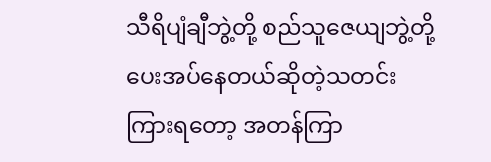သီရိပျံချီဘွဲ့တို့ စည်သူဇေယျဘွဲ့တို့ ပေးအပ်နေတယ်ဆိုတဲ့သတင်းကြားရတော့ အတန်ကြာ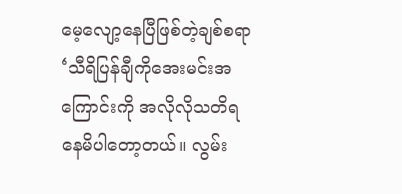မေ့လျော့နေပြီဖြစ်တဲ့ချစ်စရာ‘သီရိပြန်ချီကိုအေးမင်းအကြောင်းကို အလိုလိုသတိရနေမိပါတော့တယ်။ လွမ်း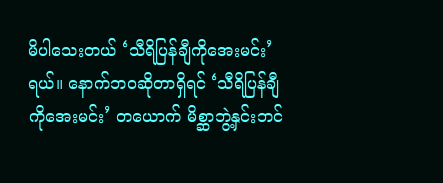မိပါသေးတယ် ‘သီရိပြန်ချီကိုအေးမင်း’ ရယ်။ နောက်ဘဝဆိုတာရှိရင် ‘သီရိပြန်ချီကိုအေးမင်း’ တယောက် မိစ္ဆာဘွဲ့နှင်းဘင်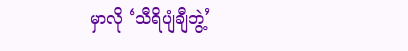မှာလို ‘သီရိပျံချီဘွဲ့’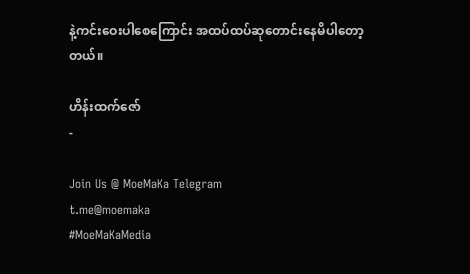နဲ့ကင်းဝေးပါစေကြောင်း အထပ်ထပ်ဆုတောင်းနေမိပါတော့တယ်။

ဟိန်းထက်ဇော်
-

Join Us @ MoeMaKa Telegram
t.me@moemaka
#MoeMaKaMedia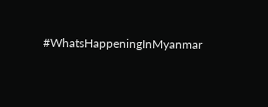#WhatsHappeningInMyanmar